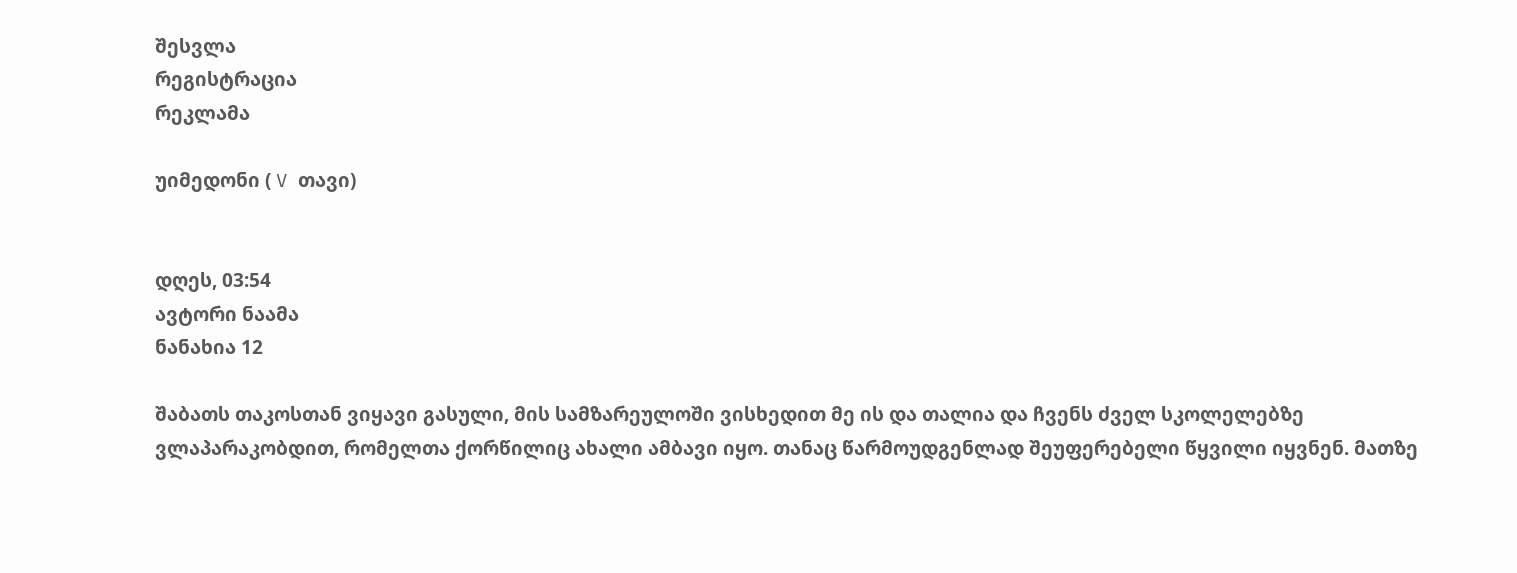შესვლა
რეგისტრაცია
რეკლამა

უიმედონი ( V თავი)


დღეს, 03:54
ავტორი ნაამა
ნანახია 12

შაბათს თაკოსთან ვიყავი გასული, მის სამზარეულოში ვისხედით მე ის და თალია და ჩვენს ძველ სკოლელებზე ვლაპარაკობდით, რომელთა ქორწილიც ახალი ამბავი იყო. თანაც წარმოუდგენლად შეუფერებელი წყვილი იყვნენ. მათზე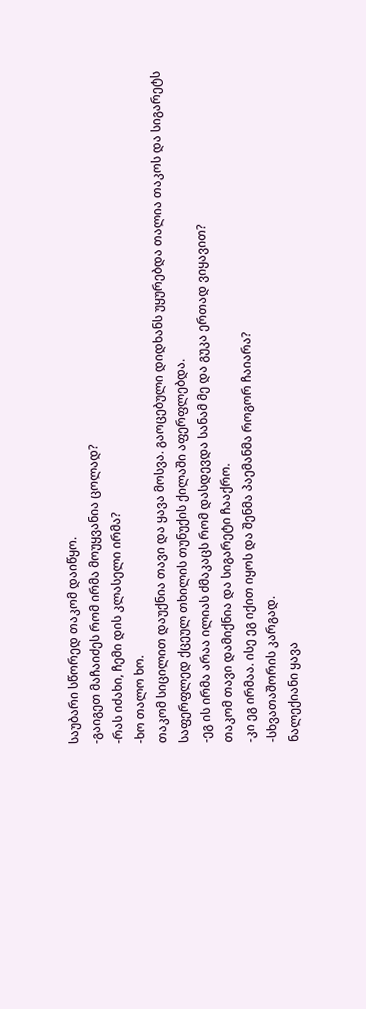საუბარი სწორედ თაკომ დაიწყო.
-გაიგეთ მაჩაიძეს რომ ირმა მოუყვანია ცოლად?
-რას იძახი, ჩემი დის კლასელი ირმა?
-ხო თალო ხო.
თაკომ სიცილით დაუქნია თავი და ყავა მოსვა. გაოცებული დიდხანს უყურებდა თალია თაკოს და სიგარეტს საფერფლედ ქცეულ თხილის თუნუქის ქილაში აფერფლებდა.
-ეგ ის ირმა არაა ილიას ძმაკაცს რომ დასდევდა სანამ მე და გუკა ერთად ვიყავით?
თაკომ თავი დამიქნია და სიგარეტი ჩააქრო.
-კი ეგ ირმაა. ისე ეგ იქით იყოს და შენმა პაემანმა როგორ ჩაიარა?
-სხვათაშორის კარგად.
ნალექიანი ყავა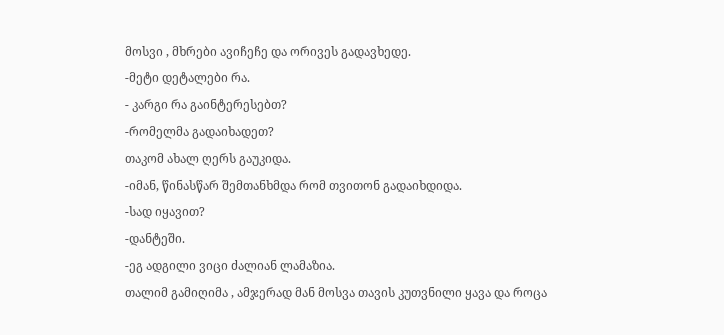მოსვი , მხრები ავიჩეჩე და ორივეს გადავხედე.
-მეტი დეტალები რა.
- კარგი რა გაინტერესებთ?
-რომელმა გადაიხადეთ?
თაკომ ახალ ღერს გაუკიდა.
-იმან, წინასწარ შემთანხმდა რომ თვითონ გადაიხდიდა.
-სად იყავით?
-დანტეში.
-ეგ ადგილი ვიცი ძალიან ლამაზია.
თალიმ გამიღიმა , ამჯერად მან მოსვა თავის კუთვნილი ყავა და როცა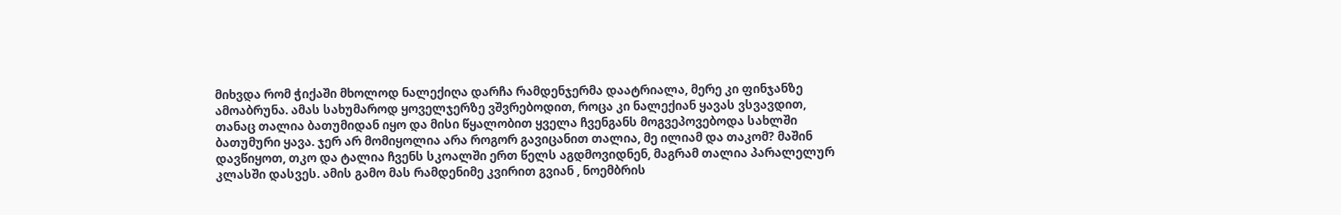მიხვდა რომ ჭიქაში მხოლოდ ნალექიღა დარჩა რამდენჯერმა დაატრიალა, მერე კი ფინჯანზე ამოაბრუნა. ამას სახუმაროდ ყოველჯერზე ვშვრებოდით, როცა კი ნალექიან ყავას ვსვავდით, თანაც თალია ბათუმიდან იყო და მისი წყალობით ყველა ჩვენგანს მოგვეპოვებოდა სახლში ბათუმური ყავა. ჯერ არ მომიყოლია არა როგორ გავიცანით თალია, მე ილიამ და თაკომ? მაშინ დავწიყოთ, თკო და ტალია ჩვენს სკოალში ერთ წელს აგდმოვიდნენ, მაგრამ თალია პარალელურ კლასში დასვეს. ამის გამო მას რამდენიმე კვირით გვიან , ნოემბრის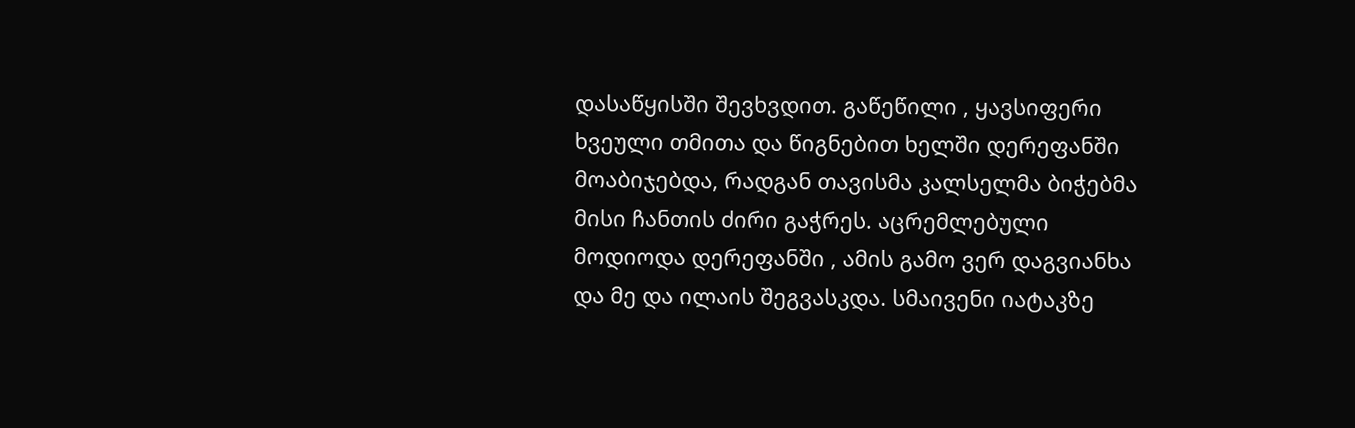დასაწყისში შევხვდით. გაწეწილი , ყავსიფერი ხვეული თმითა და წიგნებით ხელში დერეფანში მოაბიჯებდა, რადგან თავისმა კალსელმა ბიჭებმა მისი ჩანთის ძირი გაჭრეს. აცრემლებული მოდიოდა დერეფანში , ამის გამო ვერ დაგვიანხა და მე და ილაის შეგვასკდა. სმაივენი იატაკზე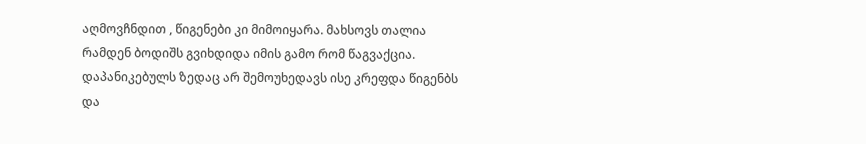აღმოვჩნდით , წიგენები კი მიმოიყარა. მახსოვს თალია რამდენ ბოდიშს გვიხდიდა იმის გამო რომ წაგვაქცია. დაპანიკებულს ზედაც არ შემოუხედავს ისე კრეფდა წიგენბს და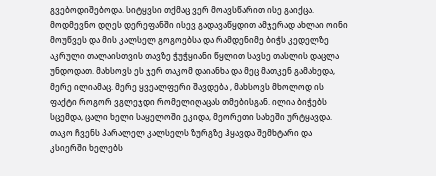გვებოდიშებოდა. სიტყვსი თქმაც ვერ მოავსწარით ისე გაიქცა. მოდმევნო დღეს დერეფანში ისევ გადავაწყდით ამჯერად ახლაი ოინი მოუწვეს და მის კალსელ გოგოებსა და რამდენიმე ბიჭს კედელზე აკრული თალაისთვის თავზე ჭუჭყიანი წყლით სავსე თასლის დაცლა უნდოდათ. მახსოვს ეს ჯერ თაკომ დაიანხა და მეც მათკენ გამახედა, მერე ილიამაც. მერე ყვეალფერი შავდება , მახსოვს მხოლოდ ის ფაქტი როგორ ვგლეჯდი რომელიღაცას თმებისგან. ილია ბიჭებს სცემდა, ცალი ხელი საყელოში ეკიდა, მეორეთი სახეში ურტყავდა. თაკო ჩვენს პარალელ კალსელს ზურგზე ჰყავდა შემხტარი და კსიერში ხელებს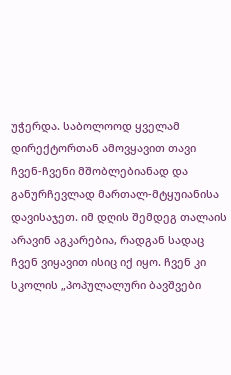უჭერდა. საბოლოოდ ყველამ დირექტორთან ამოვყავით თავი ჩვენ-ჩვენი მშობლებიანად და განურჩევლად მართალ-მტყუიანისა დავისაჯეთ. იმ დღის შემდეგ თალაის არავინ აგკარებია, რადგან სადაც ჩვენ ვიყავით ისიც იქ იყო. ჩვენ კი სკოლის „პოპულალური ბავშვები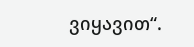ვიყავით“.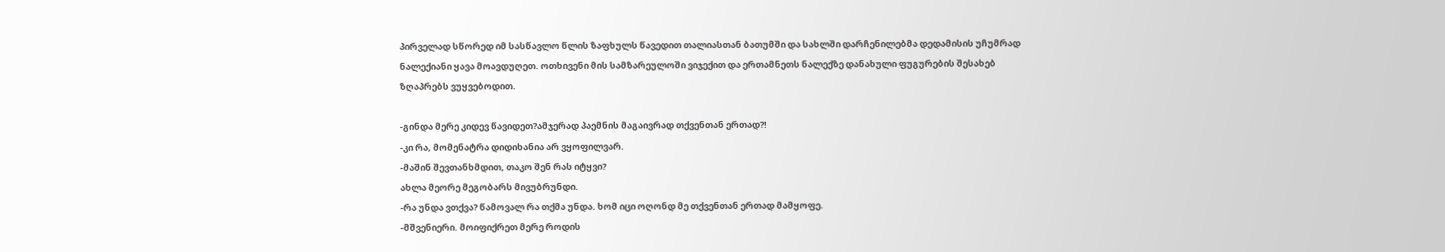პირველად სწორედ იმ სასწავლო წლის ზაფხულს წავედით თალიასთან ბათუმში და სახლში დარჩენილებმა დედამისის უჩუმრად ნალექიანი ყავა მოავდუღეთ. ოთხივენი მის სამზარეულოში ვიჯექით და ერთამნეთს ნალექზე დანახული ფუგურების შესახებ ზღაპრებს ვუყვებოდით.

-გინდა მერე კიდევ წავიდეთ?ამჯერად პაემნის მაგაივრად თქვენთან ერთად?!
-კი რა, მომენატრა დიდიხანია არ ვყოფილვარ.
-მაშინ შევთანხმდით, თაკო შენ რას იტყვი?
ახლა მეორე მეგობარს მივუბრუნდი.
-რა უნდა ვთქვა? წამოვალ რა თქმა უნდა. ხომ იცი ოღონდ მე თქვენთან ერთად მამყოფე.
-მშვენიერი. მოიფიქრეთ მერე როდის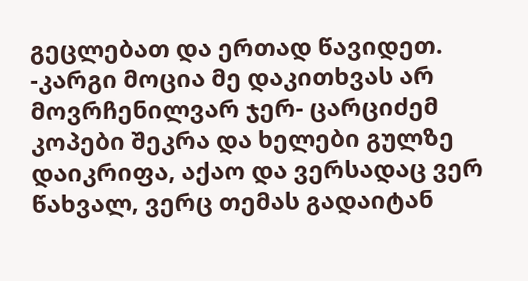გეცლებათ და ერთად წავიდეთ.
-კარგი მოცია მე დაკითხვას არ მოვრჩენილვარ ჯერ- ცარციძემ კოპები შეკრა და ხელები გულზე დაიკრიფა, აქაო და ვერსადაც ვერ წახვალ, ვერც თემას გადაიტან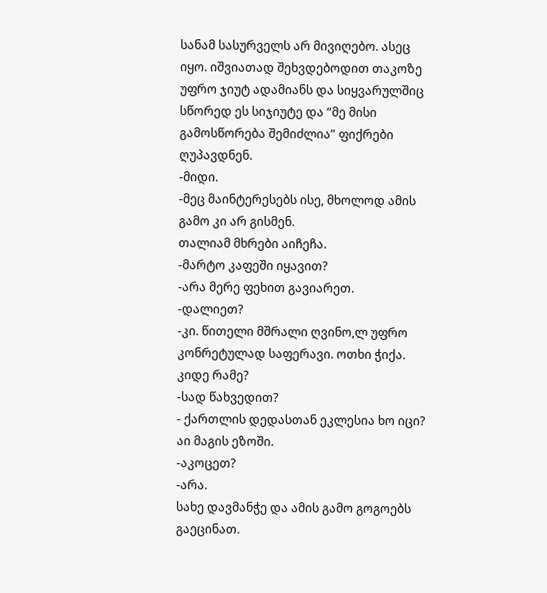სანამ სასურველს არ მივიღებო. ასეც იყო. იშვიათად შეხვდებოდით თაკოზე უფრო ჯიუტ ადამიანს და სიყვარულშიც სწორედ ეს სიჯიუტე და “მე მისი გამოსწორება შემიძლია” ფიქრები ღუპავდნენ.
-მიდი.
-მეც მაინტერესებს ისე, მხოლოდ ამის გამო კი არ გისმენ.
თალიამ მხრები აიჩეჩა.
-მარტო კაფეში იყავით?
-არა მერე ფეხით გავიარეთ.
-დალიეთ?
-კი. წითელი მშრალი ღვინო,ლ უფრო კონრეტულად საფერავი. ოთხი ჭიქა. კიდე რამე?
-სად წახვედით?
- ქართლის დედასთან ეკლესია ხო იცი? აი მაგის ეზოში.
-აკოცეთ?
-არა.
სახე დავმანჭე და ამის გამო გოგოებს გაეცინათ.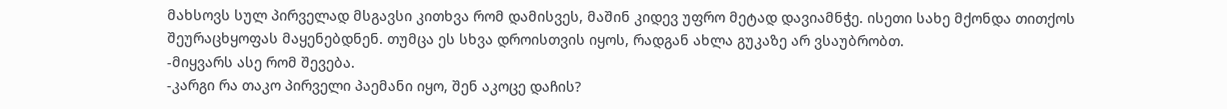მახსოვს სულ პირველად მსგავსი კითხვა რომ დამისვეს, მაშინ კიდევ უფრო მეტად დავიამნჭე. ისეთი სახე მქონდა თითქოს შეურაცხყოფას მაყენებდნენ. თუმცა ეს სხვა დროისთვის იყოს, რადგან ახლა გუკაზე არ ვსაუბრობთ.
-მიყვარს ასე რომ შევება.
-კარგი რა თაკო პირველი პაემანი იყო, შენ აკოცე დაჩის?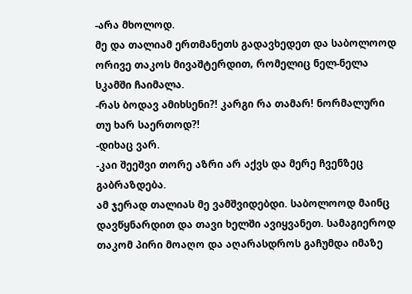-არა მხოლოდ.
მე და თალიამ ერთმანეთს გადავხედეთ და საბოლოოდ ორივე თაკოს მივაშტერდით, რომელიც ნელ-ნელა სკამში ჩაიმალა.
-რას ბოდავ ამიხსენი?! კარგი რა თამარ! ნორმალური თუ ხარ საერთოდ?!
-დიხაც ვარ.
-კაი შეეშვი თორე აზრი არ აქვს და მერე ჩვენზეც გაბრაზდება.
ამ ჯერად თალიას მე ვამშვიდებდი. საბოლოოდ მაინც დავწყნარდით და თავი ხელში ავიყვანეთ. სამაგიეროდ თაკომ პირი მოაღო და აღარასდროს გაჩუმდა იმაზე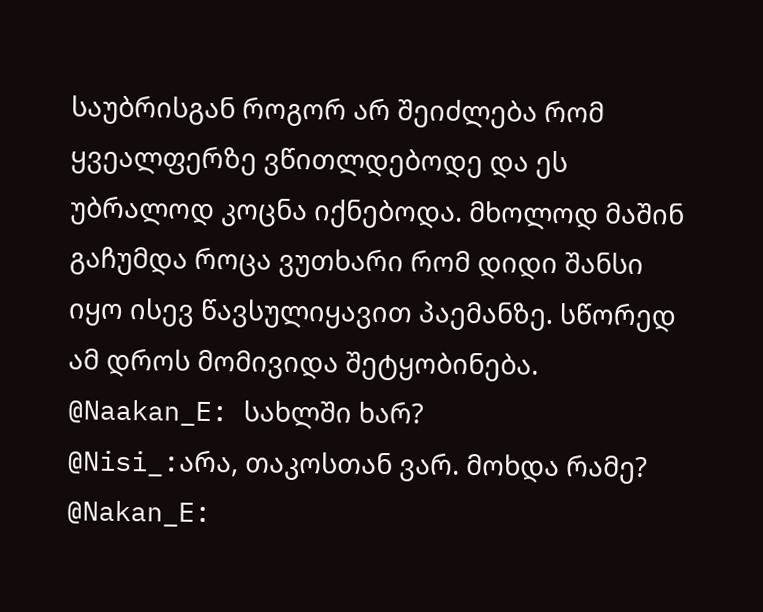საუბრისგან როგორ არ შეიძლება რომ ყვეალფერზე ვწითლდებოდე და ეს უბრალოდ კოცნა იქნებოდა. მხოლოდ მაშინ გაჩუმდა როცა ვუთხარი რომ დიდი შანსი იყო ისევ წავსულიყავით პაემანზე. სწორედ ამ დროს მომივიდა შეტყობინება.
@Naakan_E: სახლში ხარ?
@Nisi_:არა, თაკოსთან ვარ. მოხდა რამე?
@Nakan_E: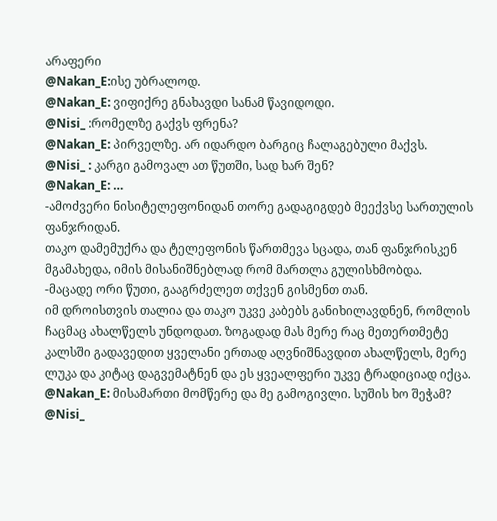არაფერი
@Nakan_E:ისე უბრალოდ.
@Nakan_E: ვიფიქრე გნახავდი სანამ წავიდოდი.
@Nisi_ :რომელზე გაქვს ფრენა?
@Nakan_E: პირველზე. არ იდარდო ბარგიც ჩალაგებული მაქვს.
@Nisi_ : კარგი გამოვალ ათ წუთში, სად ხარ შენ?
@Nakan_E: …
-ამოძვერი ნისიტელეფონიდან თორე გადაგიგდებ მეექვსე სართულის ფანჯრიდან.
თაკო დამემუქრა და ტელეფონის წართმევა სცადა, თან ფანჯრისკენ მგამახედა, იმის მისანიშნებლად რომ მართლა გულისხმობდა.
-მაცადე ორი წუთი, გააგრძელეთ თქვენ გისმენთ თან.
იმ დროისთვის თალია და თაკო უკვე კაბებს განიხილავდნენ, რომლის ჩაცმაც ახალწელს უნდოდათ. ზოგადად მას მერე რაც მეთერთმეტე კალსში გადავედით ყველანი ერთად აღვნიშნავდით ახალწელს, მერე ლუკა და კიტაც დაგვემატნენ და ეს ყვეალფერი უკვე ტრადიციად იქცა.
@Nakan_E: მისამართი მომწერე და მე გამოგივლი. სუშის ხო შეჭამ?
@Nisi_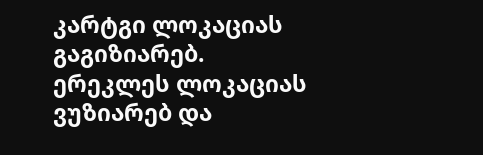კარტგი ლოკაციას გაგიზიარებ.
ერეკლეს ლოკაციას ვუზიარებ და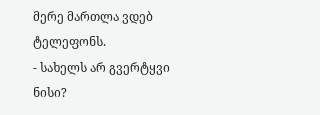მერე მართლა ვდებ ტელეფონს.
- სახელს არ გვერტყვი ნისი?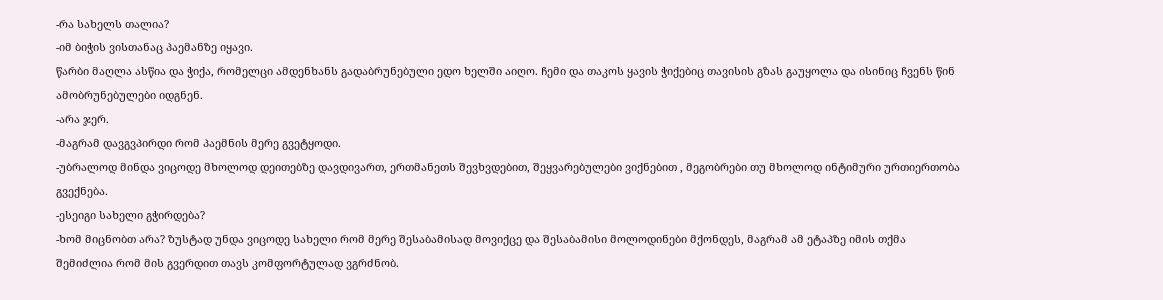-რა სახელს თალია?
-იმ ბიჭის ვისთანაც პაემანზე იყავი.
წარბი მაღლა ასწია და ჭიქა, რომელცი ამდენხანს გადაბრუნებული ედო ხელში აიღო. ჩემი და თაკოს ყავის ჭიქებიც თავისის გზას გაუყოლა და ისინიც ჩვენს წინ ამობრუნებულები იდგნენ.
-არა ჯერ.
-მაგრამ დავგვპირდი რომ პაემნის მერე გვეტყოდი.
-უბრალოდ მინდა ვიცოდე მხოლოდ დეითებზე დავდივართ, ერთმანეთს შევხვდებით, შეყვარებულები ვიქნებით , მეგობრები თუ მხოლოდ ინტიმური ურთიერთობა გვექნება.
-ესეიგი სახელი გჭირდება?
-ხომ მიცნობთ არა? ზუსტად უნდა ვიცოდე სახელი რომ მერე შესაბამისად მოვიქცე და შესაბამისი მოლოდინები მქონდეს, მაგრამ ამ ეტაპზე იმის თქმა შემიძლია რომ მის გვერდით თავს კომფორტულად ვგრძნობ.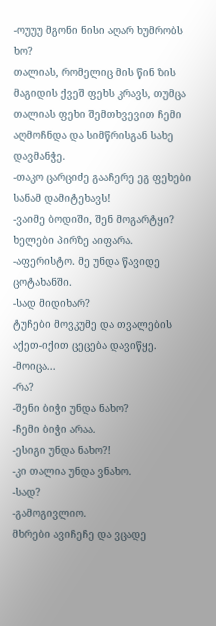-ოუუუ მგონი ნისი აღარ ხუმრობს ხო?
თალიას, რომელიც მის წინ ზის მაგიდის ქვეშ ფეხს კრავს, თუმცა თალიას ფეხი შემთხვევით ჩემი აღმოჩნდა და სიმწრისგან სახე დავმანჭე.
-თაკო ცარციძე გააჩერე ეგ ფეხები სანამ დამიტეხავს!
-ვაიმე ბოდიში, შენ მოგარტყი?
ხელები პირზე აიფარა.
-აფერისტო. მე უნდა წავიდე ცოტახანში.
-სად მიდიხარ?
ტუჩები მოვკუმე და თვალების აქეთ-იქით ცეცება დავიწყე.
-მოიცა...
-რა?
-შენი ბიჭი უნდა ნახო?
-ჩემი ბიჭი არაა.
-ესიგი უნდა ნახო?!
-კი თალია უნდა ვნახო.
-სად?
-გამოგივლიო.
მხრები ავიჩეჩე და ვცადე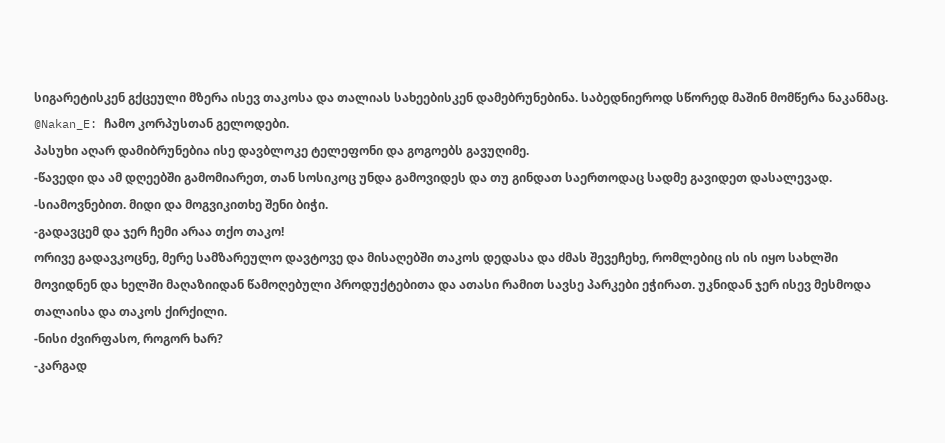სიგარეტისკენ გქცეული მზერა ისევ თაკოსა და თალიას სახეებისკენ დამებრუნებინა. საბედნიეროდ სწორედ მაშინ მომწერა ნაკანმაც.
@Nakan_E: ჩამო კორპუსთან გელოდები.
პასუხი აღარ დამიბრუნებია ისე დავბლოკე ტელეფონი და გოგოებს გავუღიმე.
-წავედი და ამ დღეებში გამომიარეთ, თან სოსიკოც უნდა გამოვიდეს და თუ გინდათ საერთოდაც სადმე გავიდეთ დასალევად.
-სიამოვნებით. მიდი და მოგვიკითხე შენი ბიჭი.
-გადავცემ და ჯერ ჩემი არაა თქო თაკო!
ორივე გადავკოცნე, მერე სამზარეულო დავტოვე და მისაღებში თაკოს დედასა და ძმას შევეჩეხე, რომლებიც ის ის იყო სახლში მოვიდნენ და ხელში მაღაზიიდან წამოღებული პროდუქტებითა და ათასი რამით სავსე პარკები ეჭირათ. უკნიდან ჯერ ისევ მესმოდა თალაისა და თაკოს ქირქილი.
-ნისი ძვირფასო, როგორ ხარ?
-კარგად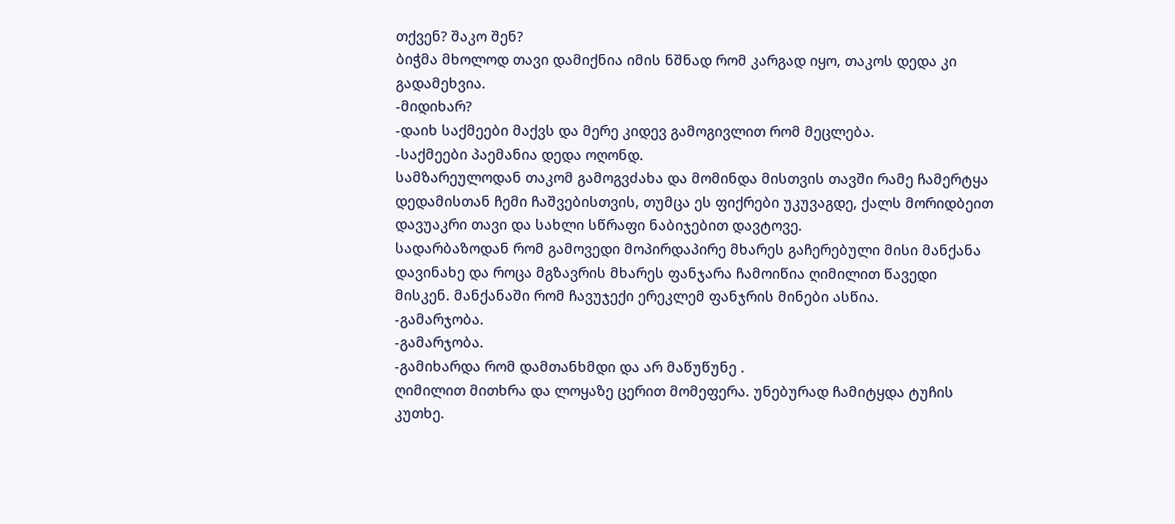თქვენ? შაკო შენ?
ბიჭმა მხოლოდ თავი დამიქნია იმის ნშნად რომ კარგად იყო, თაკოს დედა კი გადამეხვია.
-მიდიხარ?
-დაიხ საქმეები მაქვს და მერე კიდევ გამოგივლით რომ მეცლება.
-საქმეები პაემანია დედა ოღონდ.
სამზარეულოდან თაკომ გამოგვძახა და მომინდა მისთვის თავში რამე ჩამერტყა დედამისთან ჩემი ჩაშვებისთვის, თუმცა ეს ფიქრები უკუვაგდე, ქალს მორიდბეით დავუაკრი თავი და სახლი სწრაფი ნაბიჯებით დავტოვე.
სადარბაზოდან რომ გამოვედი მოპირდაპირე მხარეს გაჩერებული მისი მანქანა დავინახე და როცა მგზავრის მხარეს ფანჯარა ჩამოიწია ღიმილით წავედი მისკენ. მანქანაში რომ ჩავუჯექი ერეკლემ ფანჯრის მინები ასწია.
-გამარჯობა.
-გამარჯობა.
-გამიხარდა რომ დამთანხმდი და არ მაწუწუნე .
ღიმილით მითხრა და ლოყაზე ცერით მომეფერა. უნებურად ჩამიტყდა ტუჩის კუთხე.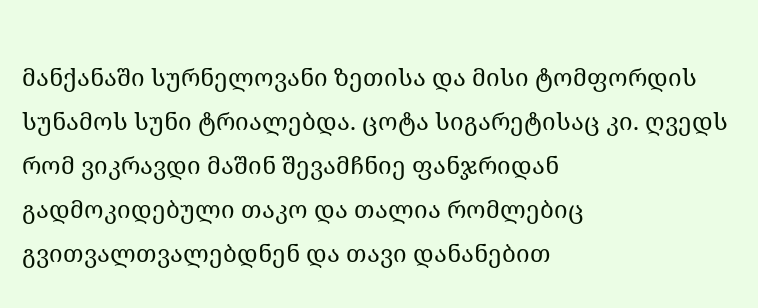მანქანაში სურნელოვანი ზეთისა და მისი ტომფორდის სუნამოს სუნი ტრიალებდა. ცოტა სიგარეტისაც კი. ღვედს რომ ვიკრავდი მაშინ შევამჩნიე ფანჯრიდან გადმოკიდებული თაკო და თალია რომლებიც გვითვალთვალებდნენ და თავი დანანებით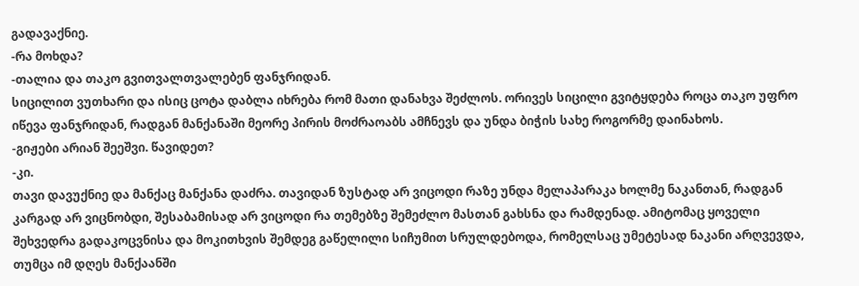გადავაქნიე.
-რა მოხდა?
-თალია და თაკო გვითვალთვალებენ ფანჯრიდან.
სიცილით ვუთხარი და ისიც ცოტა დაბლა იხრება რომ მათი დანახვა შეძლოს. ორივეს სიცილი გვიტყდება როცა თაკო უფრო იწევა ფანჯრიდან, რადგან მანქანაში მეორე პირის მოძრაოაბს ამჩნევს და უნდა ბიჭის სახე როგორმე დაინახოს.
-გიჟები არიან შეეშვი. წავიდეთ?
-კი.
თავი დავუქნიე და მანქაც მანქანა დაძრა. თავიდან ზუსტად არ ვიცოდი რაზე უნდა მელაპარაკა ხოლმე ნაკანთან, რადგან კარგად არ ვიცნობდი, შესაბამისად არ ვიცოდი რა თემებზე შემეძლო მასთან გახსნა და რამდენად. ამიტომაც ყოველი შეხვედრა გადაკოცვნისა და მოკითხვის შემდეგ გაწელილი სიჩუმით სრულდებოდა, რომელსაც უმეტესად ნაკანი არღვევდა, თუმცა იმ დღეს მანქაანში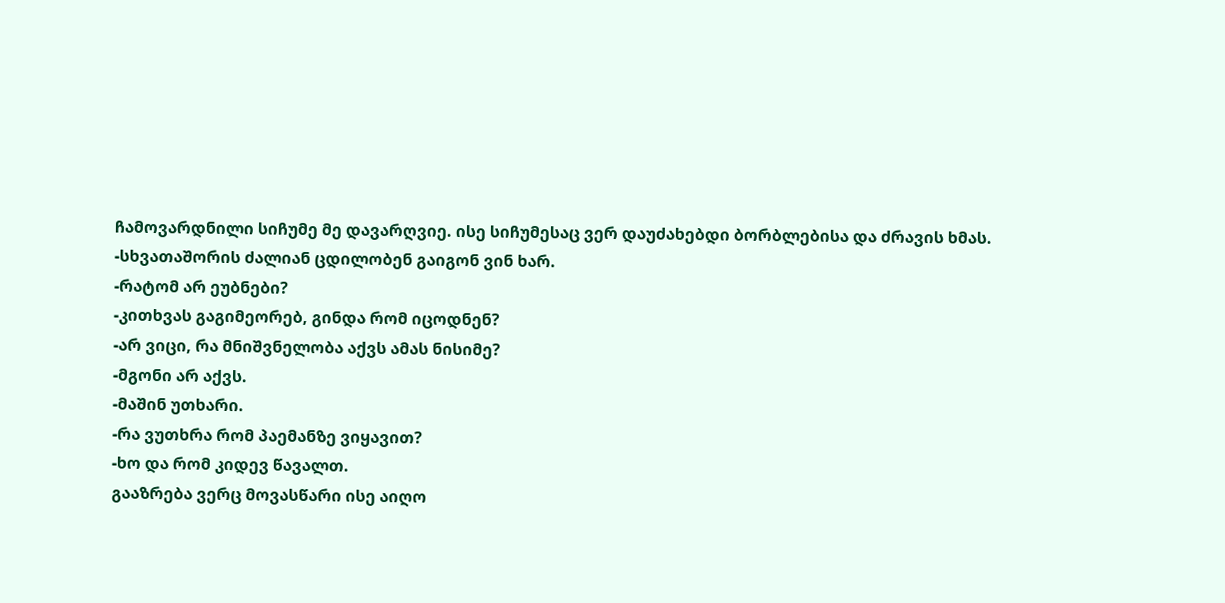ჩამოვარდნილი სიჩუმე მე დავარღვიე. ისე სიჩუმესაც ვერ დაუძახებდი ბორბლებისა და ძრავის ხმას.
-სხვათაშორის ძალიან ცდილობენ გაიგონ ვინ ხარ.
-რატომ არ ეუბნები?
-კითხვას გაგიმეორებ, გინდა რომ იცოდნენ?
-არ ვიცი, რა მნიშვნელობა აქვს ამას ნისიმე?
-მგონი არ აქვს.
-მაშინ უთხარი.
-რა ვუთხრა რომ პაემანზე ვიყავით?
-ხო და რომ კიდევ წავალთ.
გააზრება ვერც მოვასწარი ისე აიღო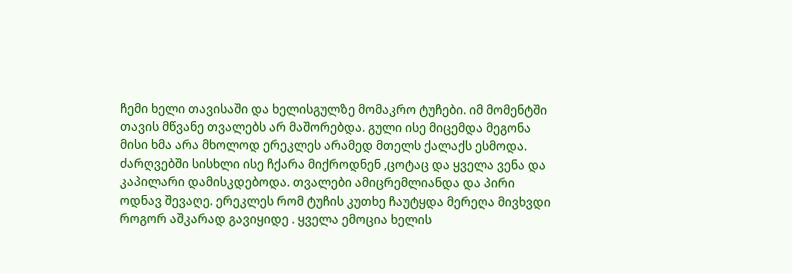ჩემი ხელი თავისაში და ხელისგულზე მომაკრო ტუჩები. იმ მომენტში თავის მწვანე თვალებს არ მაშორებდა. გული ისე მიცემდა მეგონა მისი ხმა არა მხოლოდ ერეკლეს არამედ მთელს ქალაქს ესმოდა. ძარღვებში სისხლი ისე ჩქარა მიქროდნენ ,ცოტაც და ყველა ვენა და კაპილარი დამისკდებოდა. თვალები ამიცრემლიანდა და პირი ოდნავ შევაღე. ერეკლეს რომ ტუჩის კუთხე ჩაუტყდა მერეღა მივხვდი როგორ აშკარად გავიყიდე . ყველა ემოცია ხელის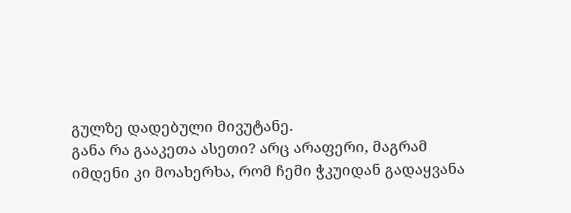გულზე დადებული მივუტანე.
განა რა გააკეთა ასეთი? არც არაფერი, მაგრამ იმდენი კი მოახერხა, რომ ჩემი ჭკუიდან გადაყვანა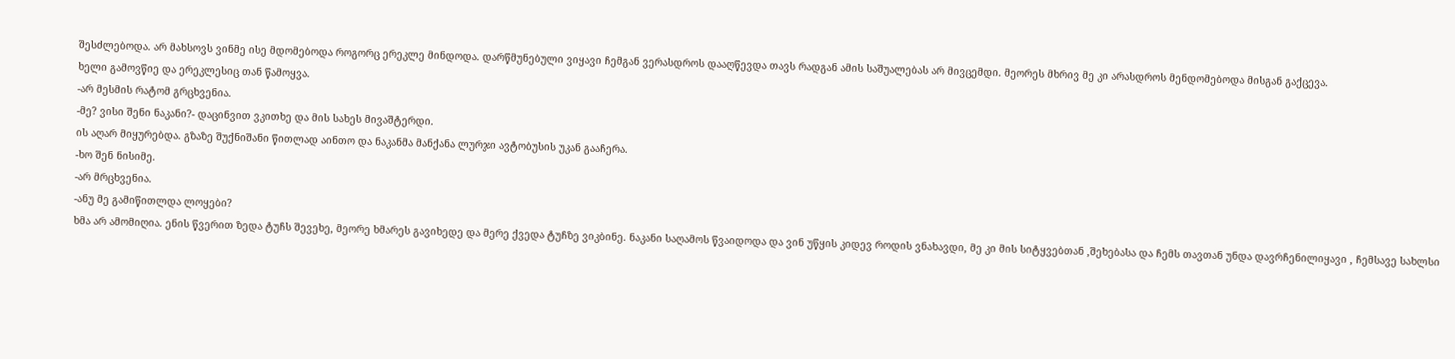შესძლებოდა. არ მახსოვს ვინმე ისე მდომებოდა როგორც ერეკლე მინდოდა. დარწმუნებული ვიყავი ჩემგან ვერასდროს დააღწევდა თავს რადგან ამის საშუალებას არ მივცემდი. მეორეს მხრივ მე კი არასდროს მენდომებოდა მისგან გაქცევა.
ხელი გამოვწიე და ერეკლესიც თან წამოყვა.
-არ მესმის რატომ გრცხვენია.
-მე? ვისი შენი ნაკანი?- დაცინვით ვკითხე და მის სახეს მივაშტერდი.
ის აღარ მიყურებდა. გზაზე შუქნიშანი წითლად აინთო და ნაკანმა მანქანა ლურჯი ავტობუსის უკან გააჩერა.
-ხო შენ ნისიმე.
-არ მრცხვენია.
-ანუ მე გამიწითლდა ლოყები?
ხმა არ ამომიღია. ენის წვერით ზედა ტუჩს შევეხე, მეორე ხმარეს გავიხედე და მერე ქვედა ტუჩზე ვიკბინე. ნაკანი საღამოს წვაიდოდა და ვინ უწყის კიდევ როდის ვნახავდი, მე კი მის სიტყვებთან ,შეხებასა და ჩემს თავთან უნდა დავრჩენილიყავი , ჩემსავე სახლსი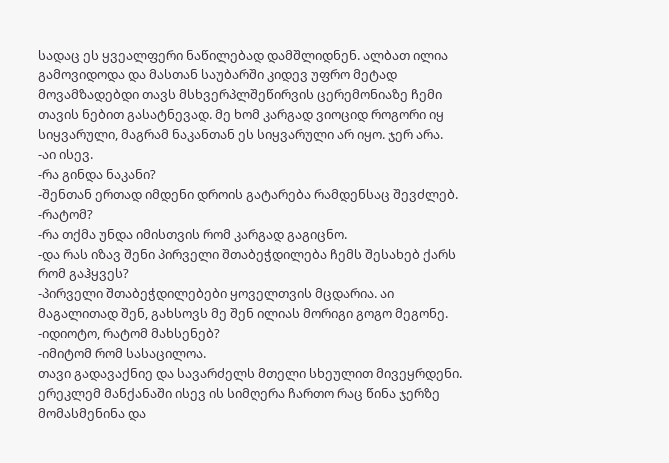სადაც ეს ყვეალფერი ნაწილებად დამშლიდნენ. ალბათ ილია გამოვიდოდა და მასთან საუბარში კიდევ უფრო მეტად მოვამზადებდი თავს მსხვერპლშეწირვის ცერემონიაზე ჩემი თავის ნებით გასატნევად. მე ხომ კარგად ვიოციდ როგორი იყ სიყვარული, მაგრამ ნაკანთან ეს სიყვარული არ იყო. ჯერ არა.
-აი ისევ.
-რა გინდა ნაკანი?
-შენთან ერთად იმდენი დროის გატარება რამდენსაც შევძლებ.
-რატომ?
-რა თქმა უნდა იმისთვის რომ კარგად გაგიცნო.
-და რას იზავ შენი პირველი შთაბეჭდილება ჩემს შესახებ ქარს რომ გაჰყვეს?
-პირველი შთაბეჭდილებები ყოველთვის მცდარია. აი მაგალითად შენ, გახსოვს მე შენ ილიას მორიგი გოგო მეგონე.
-იდიოტო, რატომ მახსენებ?
-იმიტომ რომ სასაცილოა.
თავი გადავაქნიე და სავარძელს მთელი სხეულით მივეყრდენი. ერეკლემ მანქანაში ისევ ის სიმღერა ჩართო რაც წინა ჯერზე მომასმენინა და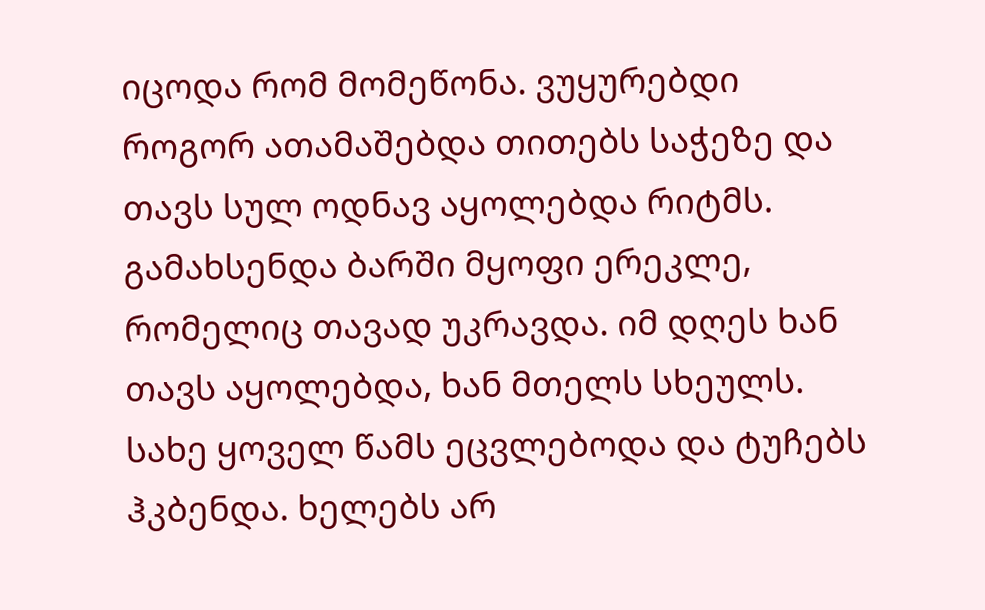იცოდა რომ მომეწონა. ვუყურებდი როგორ ათამაშებდა თითებს საჭეზე და თავს სულ ოდნავ აყოლებდა რიტმს. გამახსენდა ბარში მყოფი ერეკლე, რომელიც თავად უკრავდა. იმ დღეს ხან თავს აყოლებდა, ხან მთელს სხეულს. სახე ყოველ წამს ეცვლებოდა და ტუჩებს ჰკბენდა. ხელებს არ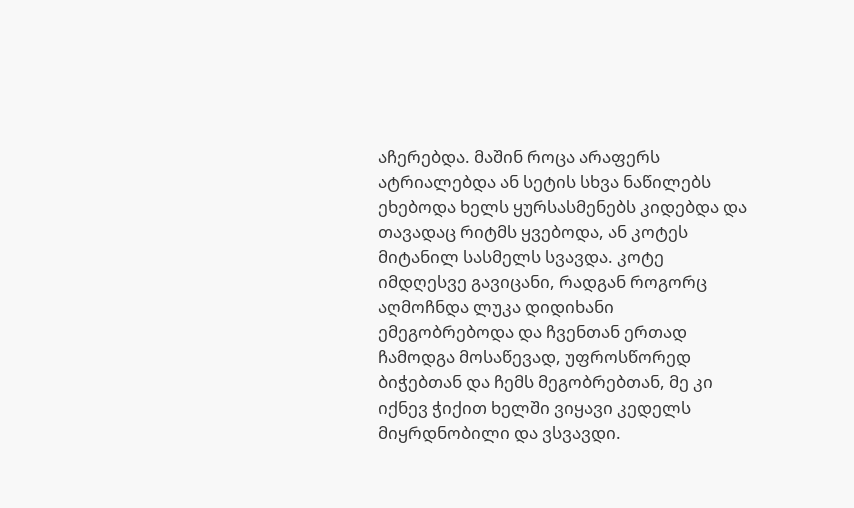აჩერებდა. მაშინ როცა არაფერს ატრიალებდა ან სეტის სხვა ნაწილებს ეხებოდა ხელს ყურსასმენებს კიდებდა და თავადაც რიტმს ყვებოდა, ან კოტეს მიტანილ სასმელს სვავდა. კოტე იმდღესვე გავიცანი, რადგან როგორც აღმოჩნდა ლუკა დიდიხანი ემეგობრებოდა და ჩვენთან ერთად ჩამოდგა მოსაწევად, უფროსწორედ ბიჭებთან და ჩემს მეგობრებთან, მე კი იქნევ ჭიქით ხელში ვიყავი კედელს მიყრდნობილი და ვსვავდი.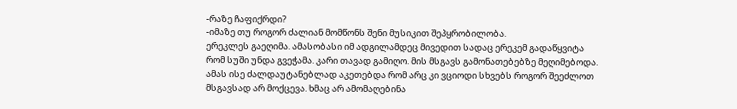-რაზე ჩაფიქრდი?
-იმაზე თუ როგორ ძალიან მომწონს შენი მუსიკით შეპყრობილობა.
ერეკლეს გაეღიმა. ამასობასი იმ ადგილამდეც მივედით სადაც ერეკემ გადაწყვიტა რომ სუში უნდა გვეჭამა. კარი თავად გამიღო. მის მსგავს გამონათებებზე მეღიმებოდა. ამას ისე ძალდაუტანებლად აკეთებდა რომ არც კი ვციოდი სხვებს როგორ შეეძლოთ მსგავსად არ მოქცევა. ხმაც არ ამომაღებინა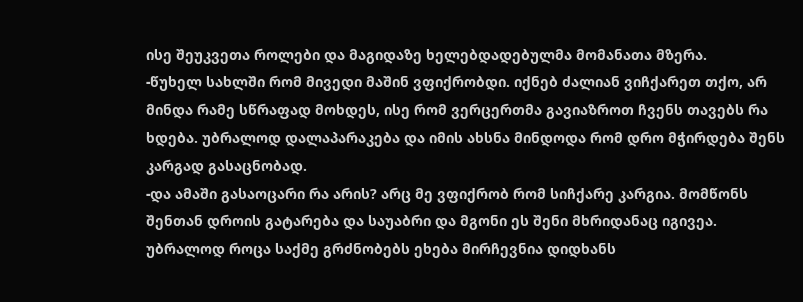ისე შეუკვეთა როლები და მაგიდაზე ხელებდადებულმა მომანათა მზერა.
-წუხელ სახლში რომ მივედი მაშინ ვფიქრობდი. იქნებ ძალიან ვიჩქარეთ თქო, არ მინდა რამე სწრაფად მოხდეს, ისე რომ ვერცერთმა გავიაზროთ ჩვენს თავებს რა ხდება. უბრალოდ დალაპარაკება და იმის ახსნა მინდოდა რომ დრო მჭირდება შენს კარგად გასაცნობად.
-და ამაში გასაოცარი რა არის? არც მე ვფიქრობ რომ სიჩქარე კარგია. მომწონს შენთან დროის გატარება და საუაბრი და მგონი ეს შენი მხრიდანაც იგივეა. უბრალოდ როცა საქმე გრძნობებს ეხება მირჩევნია დიდხანს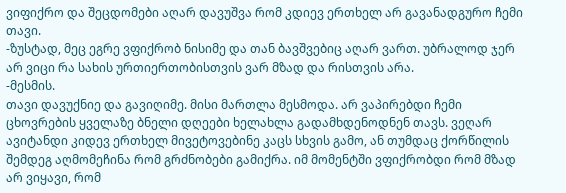ვიფიქრო და შეცდომები აღარ დავუშვა რომ კდიევ ერთხელ არ გავანადგურო ჩემი თავი.
-ზუსტად, მეც ეგრე ვფიქრობ ნისიმე და თან ბავშვებიც აღარ ვართ. უბრალოდ ჯერ არ ვიცი რა სახის ურთიერთობისთვის ვარ მზად და რისთვის არა.
-მესმის.
თავი დავუქნიე და გავიღიმე. მისი მართლა მესმოდა. არ ვაპირებდი ჩემი ცხოვრების ყველაზე ბნელი დღეები ხელახლა გადამხდენოდნენ თავს. ვეღარ ავიტანდი კიდევ ერთხელ მივეტოვებინე კაცს სხვის გამო, ან თუმდაც ქორწილის შემდეგ აღმომეჩინა რომ გრძნობები გამიქრა. იმ მომენტში ვფიქრობდი რომ მზად არ ვიყავი, რომ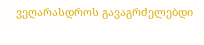ვეღარასდროს გავაგრძელებდი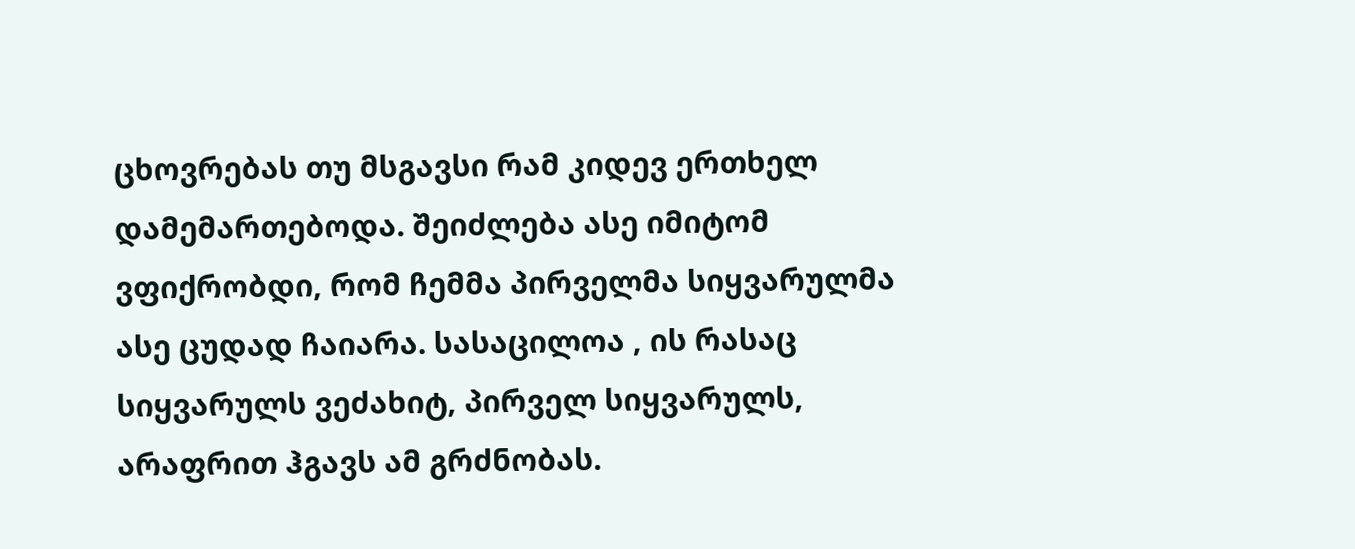ცხოვრებას თუ მსგავსი რამ კიდევ ერთხელ დამემართებოდა. შეიძლება ასე იმიტომ ვფიქრობდი, რომ ჩემმა პირველმა სიყვარულმა ასე ცუდად ჩაიარა. სასაცილოა , ის რასაც სიყვარულს ვეძახიტ, პირველ სიყვარულს, არაფრით ჰგავს ამ გრძნობას.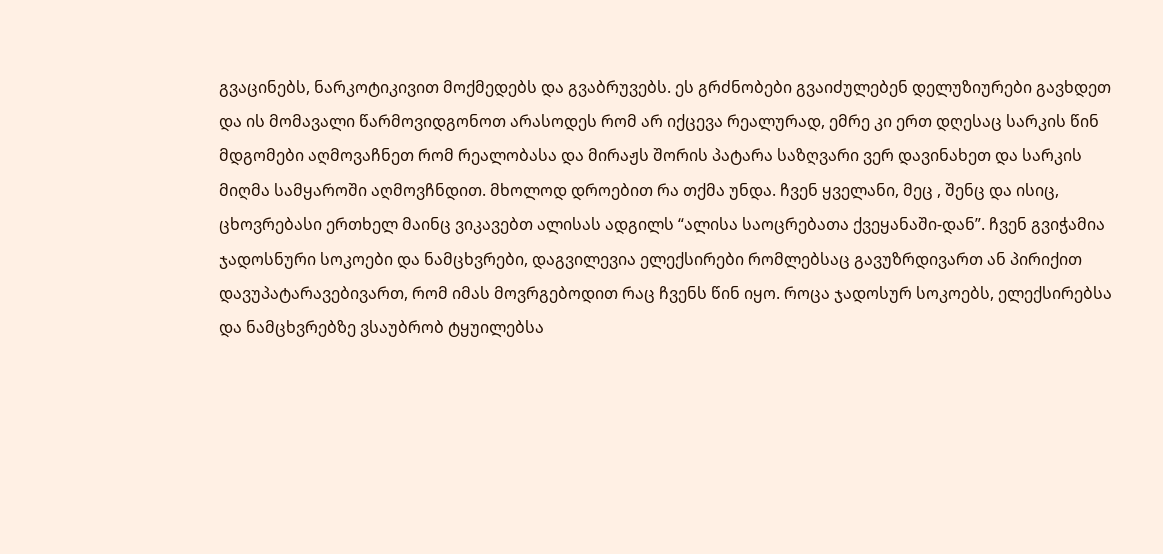გვაცინებს, ნარკოტიკივით მოქმედებს და გვაბრუვებს. ეს გრძნობები გვაიძულებენ დელუზიურები გავხდეთ და ის მომავალი წარმოვიდგონოთ არასოდეს რომ არ იქცევა რეალურად, ემრე კი ერთ დღესაც სარკის წინ მდგომები აღმოვაჩნეთ რომ რეალობასა და მირაჟს შორის პატარა საზღვარი ვერ დავინახეთ და სარკის მიღმა სამყაროში აღმოვჩნდით. მხოლოდ დროებით რა თქმა უნდა. ჩვენ ყველანი, მეც , შენც და ისიც, ცხოვრებასი ერთხელ მაინც ვიკავებთ ალისას ადგილს “ალისა საოცრებათა ქვეყანაში-დან”. ჩვენ გვიჭამია ჯადოსნური სოკოები და ნამცხვრები, დაგვილევია ელექსირები რომლებსაც გავუზრდივართ ან პირიქით დავუპატარავებივართ, რომ იმას მოვრგებოდით რაც ჩვენს წინ იყო. როცა ჯადოსურ სოკოებს, ელექსირებსა და ნამცხვრებზე ვსაუბრობ ტყუილებსა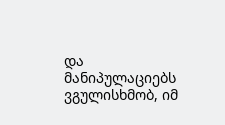და მანიპულაციებს ვგულისხმობ, იმ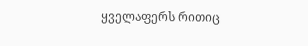ყველაფერს რითიც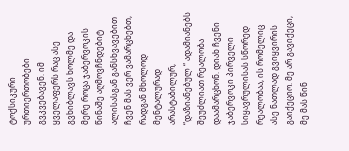ტოქსიკური ურთიერთობები გვკვებავენ. იმ ყველაფერს რაც ასე გვხიბლავს ხოლმე და მერე როცა ჯაბერვოკის წინაშე აღმოვჩნდებიტ ალისასგან განსხვავებით ჩვენ მას ვერ ვამარცხებთ, რადგან მხოლოდ მენტალურად არასტაბილურ, “დაზიანებულ “ ადამიანებს შეუძლიათ რეალობა დაამარცხონ. დიახ ჩვენი ჯაბერვოკი პირველი სიყავრულისას სწორედ რეალობაა, ის რომელიც ასე ნათლად გვიყვირის გაიქეციო. მე არ გავიქეცი, მე მას წინ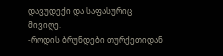დავუდექი და საფასურიც მივიღე.
-როდის ბრუნდები თურქეთიდან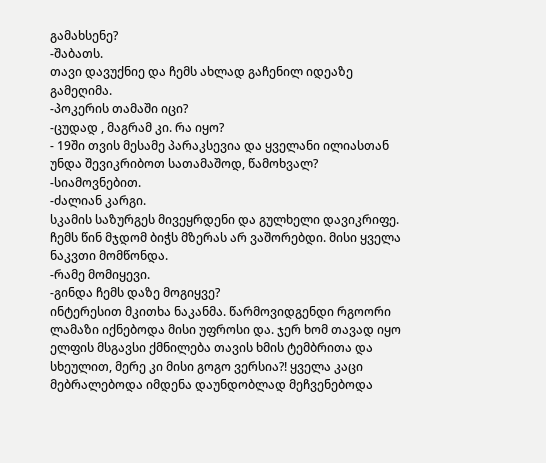გამახსენე?
-შაბათს.
თავი დავუქნიე და ჩემს ახლად გაჩენილ იდეაზე გამეღიმა.
-პოკერის თამაში იცი?
-ცუდად , მაგრამ კი. რა იყო?
- 19ში თვის მესამე პარაკსევია და ყველანი ილიასთან უნდა შევიკრიბოთ სათამაშოდ, წამოხვალ?
-სიამოვნებით.
-ძალიან კარგი.
სკამის საზურგეს მივეყრდენი და გულხელი დავიკრიფე. ჩემს წინ მჯდომ ბიჭს მზერას არ ვაშორებდი. მისი ყველა ნაკვთი მომწონდა.
-რამე მომიყევი.
-გინდა ჩემს დაზე მოგიყვე?
ინტერესით მკითხა ნაკანმა. წარმოვიდგენდი რგოორი ლამაზი იქნებოდა მისი უფროსი და. ჯერ ხომ თავად იყო ელფის მსგავსი ქმნილება თავის ხმის ტემბრითა და სხეულით, მერე კი მისი გოგო ვერსია?! ყველა კაცი მებრალებოდა იმდენა დაუნდობლად მეჩვენებოდა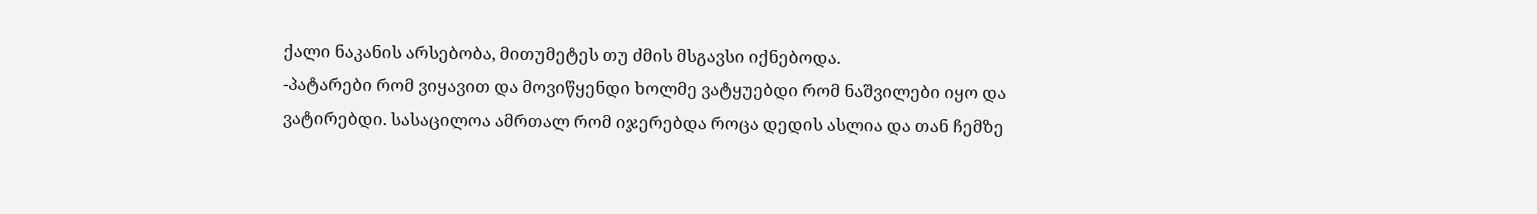ქალი ნაკანის არსებობა, მითუმეტეს თუ ძმის მსგავსი იქნებოდა.
-პატარები რომ ვიყავით და მოვიწყენდი ხოლმე ვატყუებდი რომ ნაშვილები იყო და ვატირებდი. სასაცილოა ამრთალ რომ იჯერებდა როცა დედის ასლია და თან ჩემზე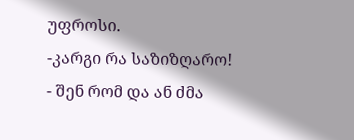უფროსი.
-კარგი რა საზიზღარო!
- შენ რომ და ან ძმა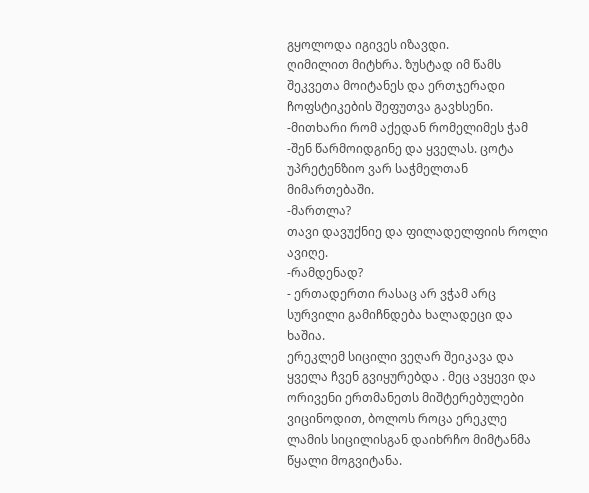გყოლოდა იგივეს იზავდი.
ღიმილით მიტხრა. ზუსტად იმ წამს შეკვეთა მოიტანეს და ერთჯერადი ჩოფსტიკების შეფუთვა გავხსენი.
-მითხარი რომ აქედან რომელიმეს ჭამ
-შენ წარმოიდგინე და ყველას. ცოტა უპრეტენზიო ვარ საჭმელთან მიმართებაში.
-მართლა?
თავი დავუქნიე და ფილადელფიის როლი ავიღე.
-რამდენად?
- ერთადერთი რასაც არ ვჭამ არც სურვილი გამიჩნდება ხალადეცი და ხაშია.
ერეკლემ სიცილი ვეღარ შეიკავა და ყველა ჩვენ გვიყურებდა . მეც ავყევი და ორივენი ერთმანეთს მიშტერებულები ვიცინოდით, ბოლოს როცა ერეკლე ლამის სიცილისგან დაიხრჩო მიმტანმა წყალი მოგვიტანა.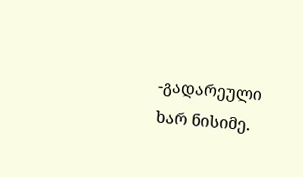-გადარეული ხარ ნისიმე.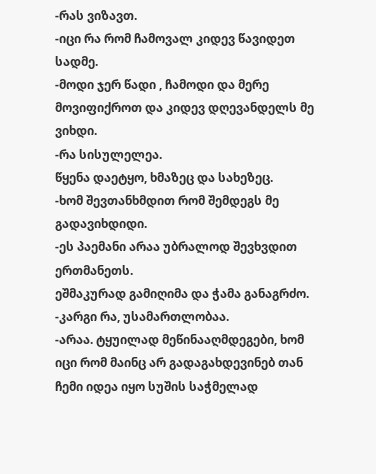-რას ვიზავთ.
-იცი რა რომ ჩამოვალ კიდევ წავიდეთ სადმე.
-მოდი ჯერ წადი , ჩამოდი და მერე მოვიფიქროთ და კიდევ დღევანდელს მე ვიხდი.
-რა სისულელეა.
წყენა დაეტყო, ხმაზეც და სახეზეც.
-ხომ შევთანხმდით რომ შემდეგს მე გადავიხდიდი.
-ეს პაემანი არაა უბრალოდ შევხვდით ერთმანეთს.
ეშმაკურად გამიღიმა და ჭამა განაგრძო.
-კარგი რა, უსამართლობაა.
-არაა. ტყუილად მეწინააღმდეგები, ხომ იცი რომ მაინც არ გადაგახდევინებ თან ჩემი იდეა იყო სუშის საჭმელად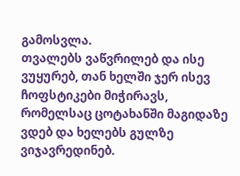გამოსვლა.
თვალებს ვაწვრილებ და ისე ვუყურებ, თან ხელში ჯერ ისევ ჩოფსტიკები მიჭირავს, რომელსაც ცოტახანში მაგიდაზე ვდებ და ხელებს გულზე ვიჯავრედინებ.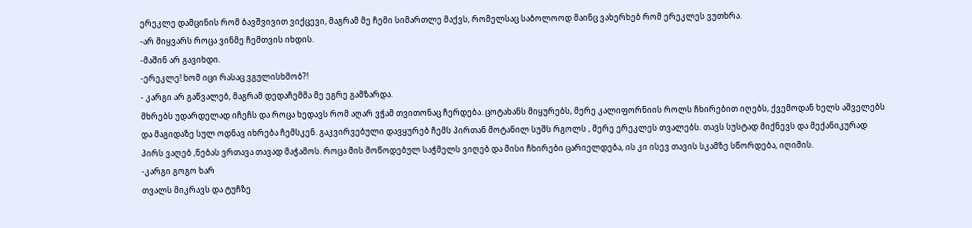ერეკლე დამცინის რომ ბავშვივით ვიქცევი, მაგრამ მე ჩემი სიმართლე მაქვს, რომელსაც საბოლოოდ მაინც ვახერხებ რომ ერეკლეს ვუთხრა.
-არ მიყვარს როცა ვინმე ჩემთვის იხდის.
-მაშინ არ გავიხდი.
-ერეკლე! ხომ იცი რასაც ვგულისხმობ?!
- კარგი არ გაწვალებ, მაგრამ დედაჩემმა მე ეგრე გამზარდა.
მხრებს უდარდელად იჩეჩს და როცა ხედავს რომ აღარ ვჭამ თვითონაც ჩერდება. ცოტახანს მიყურებს, მერე კალიფორნიის როლს ჩხირებით იღებს, ქვემოდან ხელს აშველებს და მაგიდაზე სულ ოდნავ იხრება ჩემსკენ. გაკვირვებული დავყურებ ჩემს პირთან მოტანილ სუშს რგოლს , მერე ერეკლეს თვალებს. თავს სუსტად მიქნევს და მექანიკურად პირს ვაღებ ,ნებას ვრთავა თავად მაჭამოს. როცა მის მოწოდებულ საჭმელს ვიღებ და მისი ჩხირები ცარიელდება, ის კი ისევ თავის სკამზე სწორდება, იღიმის.
-კარგი გოგო ხარ
თვალს მიკრავს და ტუჩზე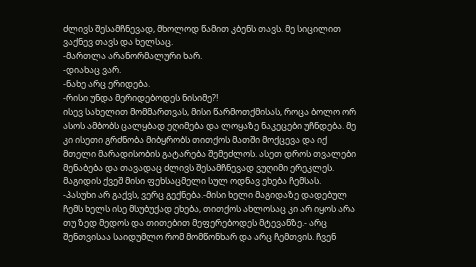ძლივს შესამჩნევად, მხოლოდ წამით კბენს თავს. მე სიცილით ვაქნევ თავს და ხელსაც.
-მართლა არანორმალური ხარ.
-დიახაც ვარ.
-ნახე არც ერიდება.
-რისი უნდა მერიდებოდეს ნისიმე?!
ისევ სახელით მომმართვას, მისი წარმოთქმისას, როცა ბოლო ორ ასოს ამბობს ცალყბად ეღიმება და ლოყაზე ნაკეცები უჩნდება. მე კი ისეთი გრძნობა მიბყრობს თითქოს მათში მოქცევა და იქ მთელი მარადისობის გატარება შემეძლოს. ასეთ დროს თვალები მენაბება და თავადაც ძლივს შესამჩნევად ვუღიმი ერეკლეს.
მაგიდის ქვეშ მისი ფეხსაცმელი სულ ოდნავ ეხება ჩემსას.
-პასუხი არ გაქვს, ვერც გექნება.-მისი ხელი მაგიდაზე დადებულ ჩემს ხელს ისე მსუბუქად ეხება, თითქოს ახლოსაც კი არ იყოს არა თუ ზედ მედოს და თითებით მეფერებოდეს მტევანზე.- არც შენთვისაა საიდუმლო რომ მომწონხარ და არც ჩემთვის. ჩვენ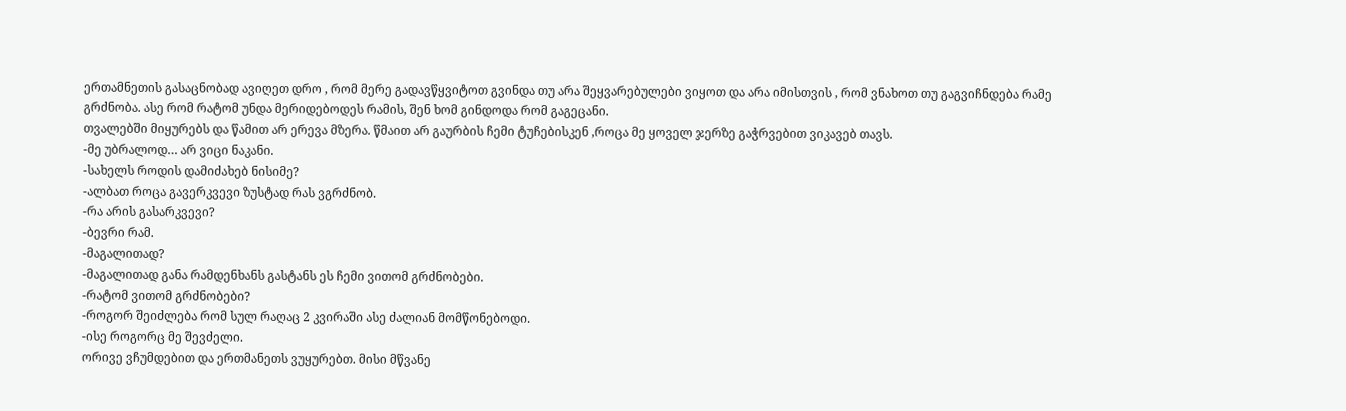ერთამნეთის გასაცნობად ავიღეთ დრო , რომ მერე გადავწყვიტოთ გვინდა თუ არა შეყვარებულები ვიყოთ და არა იმისთვის , რომ ვნახოთ თუ გაგვიჩნდება რამე გრძნობა. ასე რომ რატომ უნდა მერიდებოდეს რამის, შენ ხომ გინდოდა რომ გაგეცანი.
თვალებში მიყურებს და წამით არ ერევა მზერა. წმაით არ გაურბის ჩემი ტუჩებისკენ ,როცა მე ყოველ ჯერზე გაჭრვებით ვიკავებ თავს.
-მე უბრალოდ… არ ვიცი ნაკანი.
-სახელს როდის დამიძახებ ნისიმე?
-ალბათ როცა გავერკვევი ზუსტად რას ვგრძნობ.
-რა არის გასარკვევი?
-ბევრი რამ.
-მაგალითად?
-მაგალითად განა რამდენხანს გასტანს ეს ჩემი ვითომ გრძნობები.
-რატომ ვითომ გრძნობები?
-როგორ შეიძლება რომ სულ რაღაც 2 კვირაში ასე ძალიან მომწონებოდი.
-ისე როგორც მე შევძელი.
ორივე ვჩუმდებით და ერთმანეთს ვუყურებთ. მისი მწვანე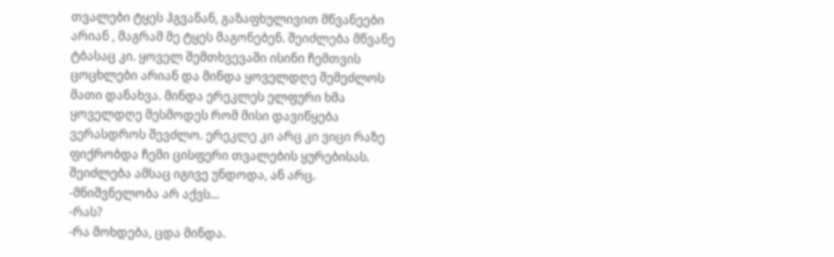თვალები ტყეს ჰგვანან, გაზაფხულივით მწვანეები არიან , მაგრამ მე ტყეს მაგონებენ. შეიძლება მწვანე ტბასაც კი. ყოველ შემთხვევაში ისინი ჩემთვის ცოცხლები არიან და მინდა ყოველდღე შემეძლოს მათი დანახვა. მინდა ერეკლეს ელფური ხმა ყოველდღე მესმოდეს რომ მისი დავიწყება ვერასდროს შევძლო. ერეკლე კი არც კი ვიცი რაზე ფიქრობდა ჩემი ცისფერი თვალების ყურებისას. შეიძლება ამსაც იგივე უნდოდა, ან არც.
-მნიშვნელობა არ აქვს...
-რას?
-რა მოხდება, ცდა მინდა.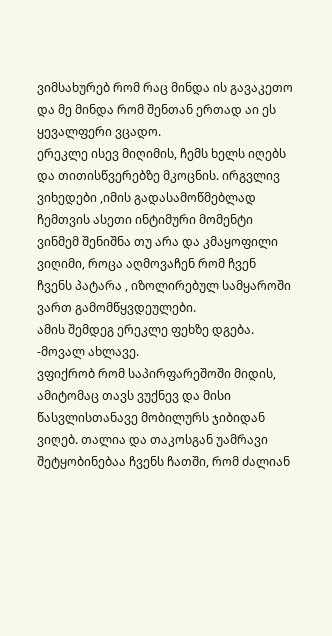ვიმსახურებ რომ რაც მინდა ის გავაკეთო და მე მინდა რომ შენთან ერთად აი ეს ყევალფერი ვცადო.
ერეკლე ისევ მიღიმის, ჩემს ხელს იღებს და თითისწვერებზე მკოცნის. ირგვლივ ვიხედები ,იმის გადასამოწმებლად ჩემთვის ასეთი ინტიმური მომენტი ვინმემ შენიშნა თუ არა და კმაყოფილი ვიღიმი, როცა აღმოვაჩენ რომ ჩვენ ჩვენს პატარა , იზოლირებულ სამყაროში ვართ გამომწყვდეულები.
ამის შემდეგ ერეკლე ფეხზე დგება.
-მოვალ ახლავე.
ვფიქრობ რომ საპირფარეშოში მიდის, ამიტომაც თავს ვუქნევ და მისი წასვლისთანავე მობილურს ჯიბიდან ვიღებ. თალია და თაკოსგან უამრავი შეტყობინებაა ჩვენს ჩათში, რომ ძალიან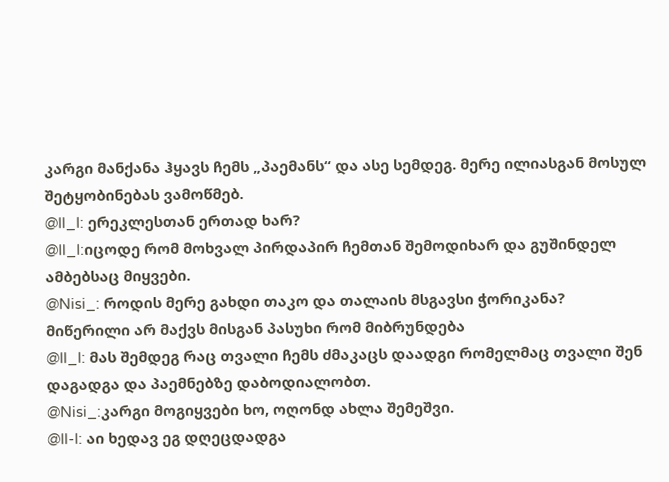კარგი მანქანა ჰყავს ჩემს „პაემანს“ და ასე სემდეგ. მერე ილიასგან მოსულ შეტყობინებას ვამოწმებ.
@Il_I: ერეკლესთან ერთად ხარ?
@Il_I:იცოდე რომ მოხვალ პირდაპირ ჩემთან შემოდიხარ და გუშინდელ ამბებსაც მიყვები.
@Nisi_: როდის მერე გახდი თაკო და თალაის მსგავსი ჭორიკანა?
მიწერილი არ მაქვს მისგან პასუხი რომ მიბრუნდება
@Il_I: მას შემდეგ რაც თვალი ჩემს ძმაკაცს დაადგი რომელმაც თვალი შენ დაგადგა და პაემნებზე დაბოდიალობთ.
@Nisi_:კარგი მოგიყვები ხო, ოღონდ ახლა შემეშვი.
@Il-I: აი ხედავ ეგ დღეცდადგა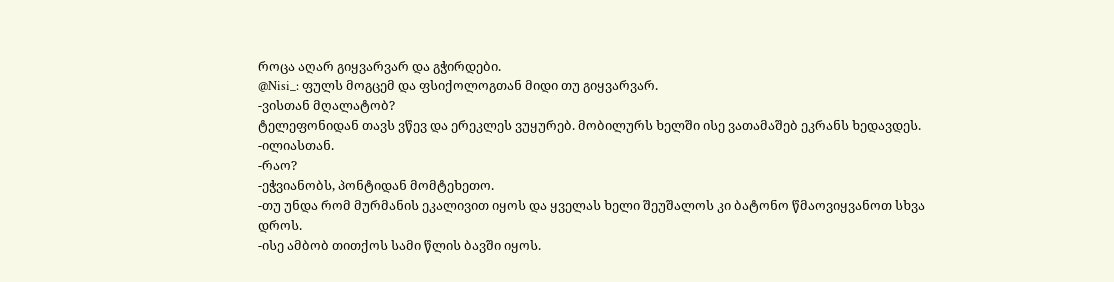როცა აღარ გიყვარვარ და გჭირდები.
@Nisi_: ფულს მოგცემ და ფსიქოლოგთან მიდი თუ გიყვარვარ.
-ვისთან მღალატობ?
ტელეფონიდან თავს ვწევ და ერეკლეს ვუყურებ. მობილურს ხელში ისე ვათამაშებ ეკრანს ხედავდეს.
-ილიასთან.
-რაო?
-ეჭვიანობს, პონტიდან მომტეხეთო.
-თუ უნდა რომ მურმანის ეკალივით იყოს და ყველას ხელი შეუშალოს კი ბატონო წმაოვიყვანოთ სხვა დროს.
-ისე ამბობ თითქოს სამი წლის ბავში იყოს.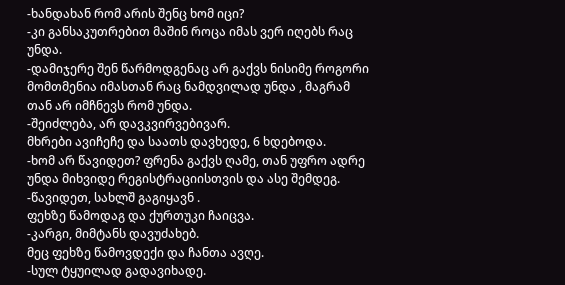-ხანდახან რომ არის შენც ხომ იცი?
-კი განსაკუთრებით მაშინ როცა იმას ვერ იღებს რაც უნდა.
-დამიჯერე შენ წარმოდგენაც არ გაქვს ნისიმე როგორი მომთმენია იმასთან რაც ნამდვილად უნდა , მაგრამ თან არ იმჩნევს რომ უნდა.
-შეიძლება, არ დავკვირვებივარ.
მხრები ავიჩეჩე და საათს დავხედე, 6 ხდებოდა.
-ხომ არ წავიდეთ? ფრენა გაქვს ღამე, თან უფრო ადრე უნდა მიხვიდე რეგისტრაციისთვის და ასე შემდეგ.
-წავიდეთ, სახლშ გაგიყავნ .
ფეხზე წამოდაგ და ქურთუკი ჩაიცვა.
-კარგი, მიმტანს დავუძახებ.
მეც ფეხზე წამოვდექი და ჩანთა ავღე.
-სულ ტყუილად გადავიხადე.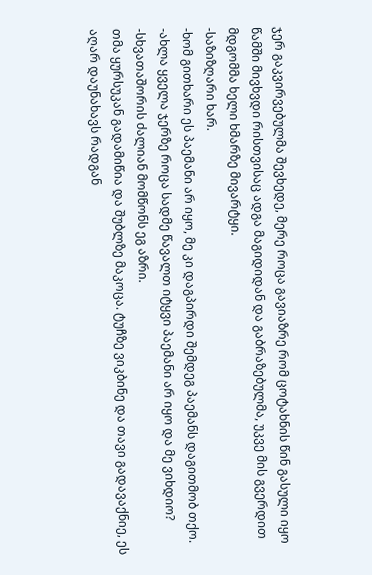ჯერ გაკვირვებულმა შევხედე, მერე როცა გავიაზრე რომ ცოტახნის წინ გასული იყო წამში მივხვდი რისთვისაც ადგა მაგიდიდან და გაბრაზებულმა, უკვე მის გვერდით მდგომმა ხელი ხმარზე მივარტყი.
-საზიზღარი ხარ.
-ხომ გითხარი ეს პაემანი არ იყო, მე კი დაგპირდი შემდეგ პაემანს დაგითმობ თქო.
-ახლა ყველა ჯერზე როცა სადმე წავალთ იტყვი პაემანი არ იყო და მე ვიხდიო?
-სხვათაშორის ძალიან მომწონს ეგ აზრი.
თმა ყურსუკან გადამიწია და შუბლზე მაკოცა. ტუჩზე ვიკბინე და თავი გადავაქნიე, ეს აღარ დაუნახავს რადგან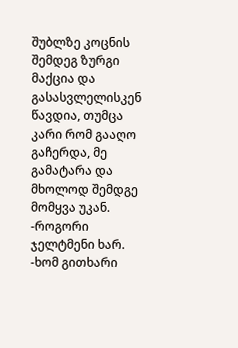შუბლზე კოცნის შემდეგ ზურგი მაქცია და გასასვლელისკენ წავდია, თუმცა კარი რომ გააღო გაჩერდა, მე გამატარა და მხოლოდ შემდგე მომყვა უკან.
-როგორი ჯელტმენი ხარ.
-ხომ გითხარი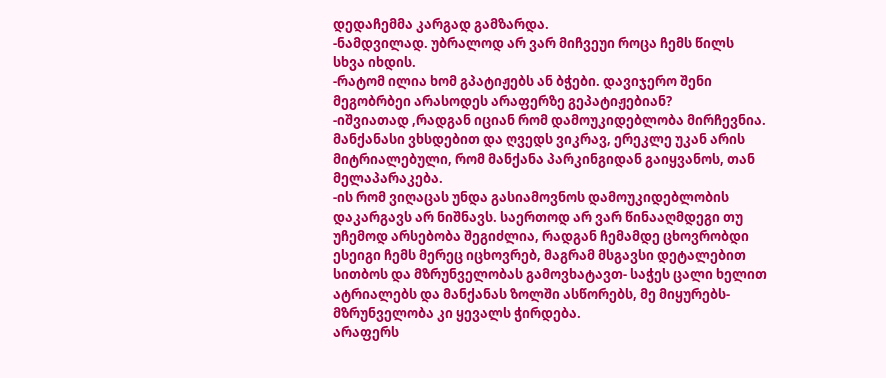დედაჩემმა კარგად გამზარდა.
-ნამდვილად. უბრალოდ არ ვარ მიჩვეუი როცა ჩემს წილს სხვა იხდის.
-რატომ ილია ხომ გპატიჟებს ან ბჭები. დავიჯერო შენი მეგობრბეი არასოდეს არაფერზე გეპატიჟებიან?
-იშვიათად ,რადგან იციან რომ დამოუკიდებლობა მირჩევნია.
მანქანასი ვხსდებით და ღვედს ვიკრავ, ერეკლე უკან არის მიტრიალებული, რომ მანქანა პარკინგიდან გაიყვანოს, თან მელაპარაკება.
-ის რომ ვიღაცას უნდა გასიამოვნოს დამოუკიდებლობის დაკარგავს არ ნიშნავს. საერთოდ არ ვარ წინააღმდეგი თუ უჩემოდ არსებობა შეგიძლია, რადგან ჩემამდე ცხოვრობდი ესეიგი ჩემს მერეც იცხოვრებ, მაგრამ მსგავსი დეტალებით სითბოს და მზრუნველობას გამოვხატავთ- საჭეს ცალი ხელით ატრიალებს და მანქანას ზოლში ასწორებს, მე მიყურებს- მზრუნველობა კი ყევალს ჭირდება.
არაფერს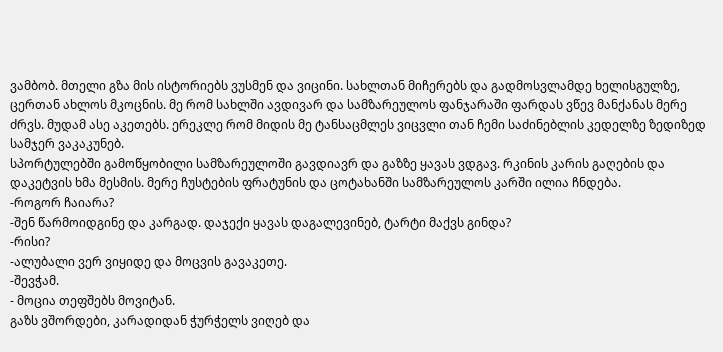ვამბობ. მთელი გზა მის ისტორიებს ვუსმენ და ვიცინი. სახლთან მიჩერებს და გადმოსვლამდე ხელისგულზე, ცერთან ახლოს მკოცნის. მე რომ სახლში ავდივარ და სამზარეულოს ფანჯარაში ფარდას ვწევ მანქანას მერე ძრვს. მუდამ ასე აკეთებს. ერეკლე რომ მიდის მე ტანსაცმლეს ვიცვლი თან ჩემი საძინებლის კედელზე ზედიზედ სამჯერ ვაკაკუნებ.
სპორტულებში გამოწყობილი სამზარეულოში გავდიავრ და გაზზე ყავას ვდგავ. რკინის კარის გაღების და დაკეტვის ხმა მესმის. მერე ჩუსტების ფრატუნის და ცოტახანში სამზარეულოს კარში ილია ჩნდება.
-როგორ ჩაიარა?
-შენ წარმოიდგინე და კარგად. დაჯექი ყავას დაგალევინებ, ტარტი მაქვს გინდა?
-რისი?
-ალუბალი ვერ ვიყიდე და მოცვის გავაკეთე.
-შევჭამ.
- მოცია თეფშებს მოვიტან.
გაზს ვშორდები, კარადიდან ჭურჭელს ვიღებ და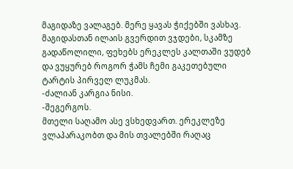მაგიდაზე ვალაგებ. მერე ყავას ჭიქებში ვასხავ. მაგიდასთან ილაის გვერდით ვჯდები, სკამზე გადაწოლილი, ფეხებს ერეკლეს კალთაში ვუდებ და ვუყურებ როგორ ჭამს ჩემი გაკეთებული ტარტის პირველ ლუკმას.
-ძალიან კარგია ნისი.
-შეგერგოს.
მთელი საღამო ასე ვსხედვართ. ერეკლეზე ვლაპარაკობთ და მის თვალებში რაღაც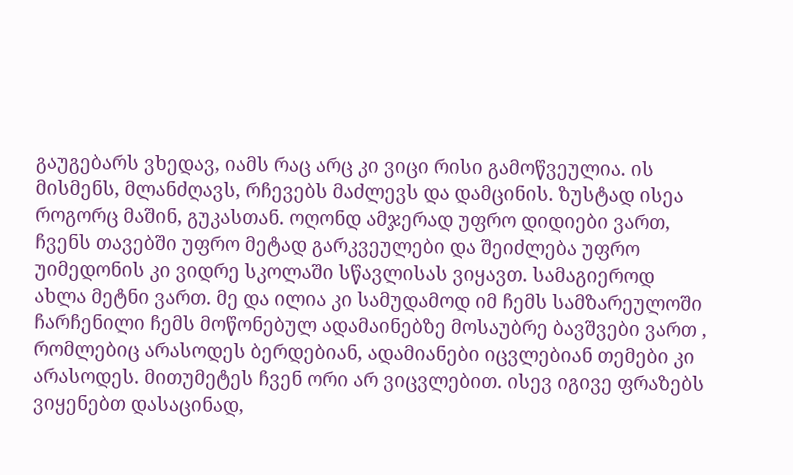გაუგებარს ვხედავ, იამს რაც არც კი ვიცი რისი გამოწვეულია. ის მისმენს, მლანძღავს, რჩევებს მაძლევს და დამცინის. ზუსტად ისეა როგორც მაშინ, გუკასთან. ოღონდ ამჯერად უფრო დიდიები ვართ, ჩვენს თავებში უფრო მეტად გარკვეულები და შეიძლება უფრო უიმედონის კი ვიდრე სკოლაში სწავლისას ვიყავთ. სამაგიეროდ ახლა მეტნი ვართ. მე და ილია კი სამუდამოდ იმ ჩემს სამზარეულოში ჩარჩენილი ჩემს მოწონებულ ადამაინებზე მოსაუბრე ბავშვები ვართ , რომლებიც არასოდეს ბერდებიან, ადამიანები იცვლებიან თემები კი არასოდეს. მითუმეტეს ჩვენ ორი არ ვიცვლებით. ისევ იგივე ფრაზებს ვიყენებთ დასაცინად,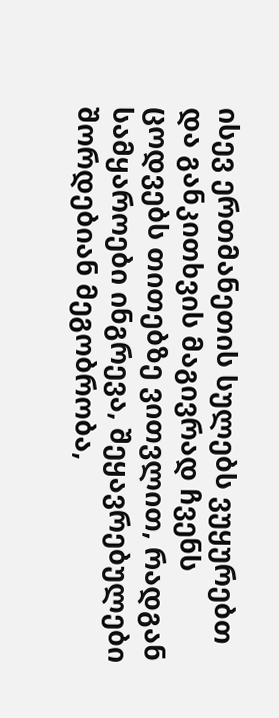ისევ ერთმანეთის სულებს ვუყურებთ და განკითხვის მაგივრად ჩვენს ცოდვებს თითებზე ვითვლით, რადგან სამყაროები ინგრევა, შეყავრებულები შორდებიან მეგობრობა,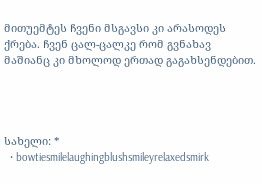მითუემტეს ჩვენი მსგავსი კი არასოდეს ქრება. ჩვენ ცალ-ცალკე რომ გვნახავ მაშიანც კი მხოლოდ ერთად გაგახსენდებით.




სახელი: *
  • bowtiesmilelaughingblushsmileyrelaxedsmirk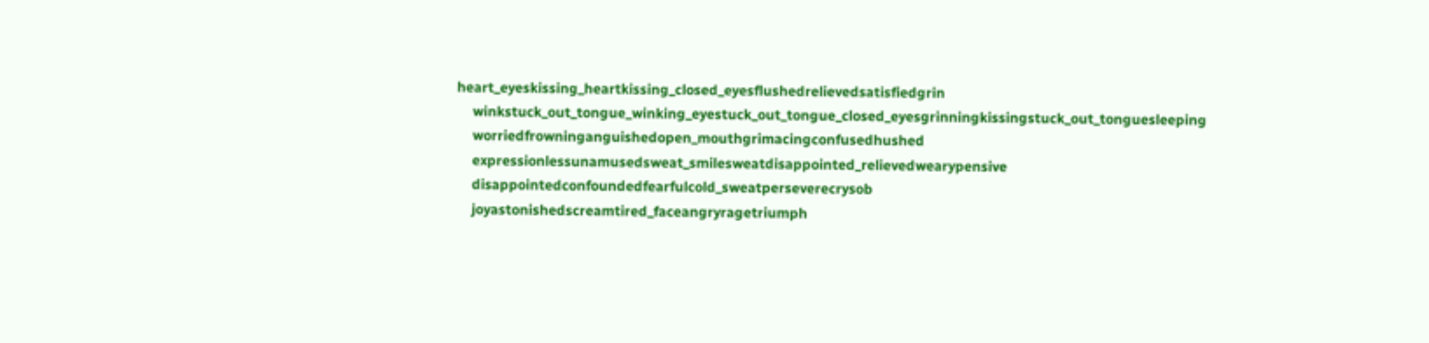heart_eyeskissing_heartkissing_closed_eyesflushedrelievedsatisfiedgrin
    winkstuck_out_tongue_winking_eyestuck_out_tongue_closed_eyesgrinningkissingstuck_out_tonguesleeping
    worriedfrowninganguishedopen_mouthgrimacingconfusedhushed
    expressionlessunamusedsweat_smilesweatdisappointed_relievedwearypensive
    disappointedconfoundedfearfulcold_sweatperseverecrysob
    joyastonishedscreamtired_faceangryragetriumph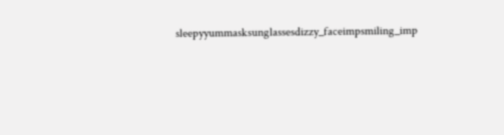sleepyyummasksunglassesdizzy_faceimpsmiling_imp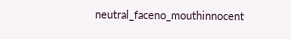neutral_faceno_mouthinnocent